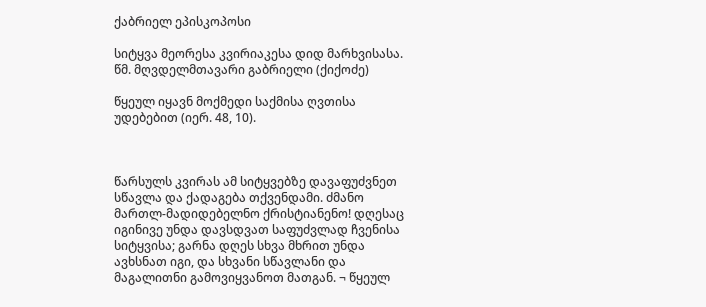ქაბრიელ ეპისკოპოსი

სიტყვა მეორესა კვირიაკესა დიდ მარხვისასა. წმ. მღვდელმთავარი გაბრიელი (ქიქოძე)

წყეულ იყავნ მოქმედი საქმისა ღვთისა უდებებით (იერ. 48, 10).



წარსულს კვირას ამ სიტყვებზე დავაფუძვნეთ სწავლა და ქადაგება თქვენდამი. ძმანო მართლ-მადიდებელნო ქრისტიანენო! დღესაც იგინივე უნდა დავსდვათ საფუძვლად ჩვენისა სიტყვისა; გარნა დღეს სხვა მხრით უნდა ავხსნათ იგი, და სხვანი სწავლანი და მაგალითნი გამოვიყვანოთ მათგან. ¬ წყეულ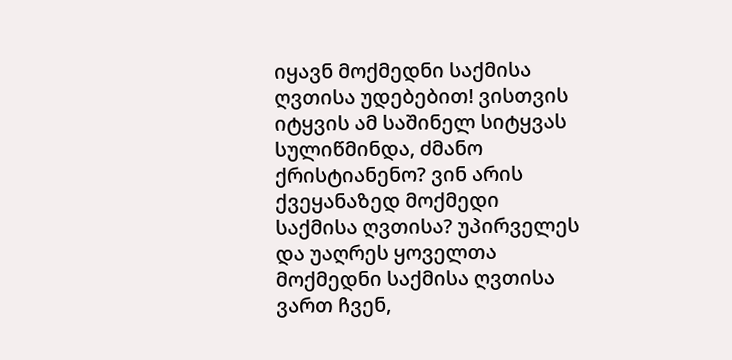იყავნ მოქმედნი საქმისა ღვთისა უდებებით! ვისთვის იტყვის ამ საშინელ სიტყვას სულიწმინდა, ძმანო ქრისტიანენო? ვინ არის ქვეყანაზედ მოქმედი საქმისა ღვთისა? უპირველეს და უაღრეს ყოველთა მოქმედნი საქმისა ღვთისა ვართ ჩვენ,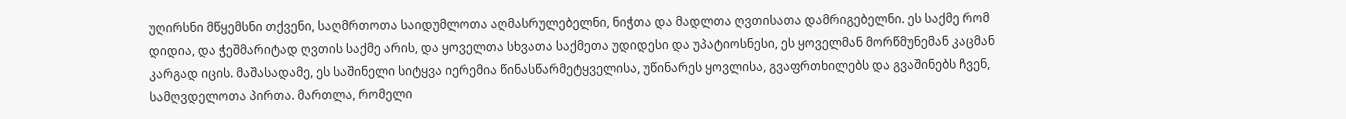უღირსნი მწყემსნი თქვენი, საღმრთოთა საიდუმლოთა აღმასრულებელნი, ნიჭთა და მადლთა ღვთისათა დამრიგებელნი. ეს საქმე რომ დიდია, და ჭეშმარიტად ღვთის საქმე არის, და ყოველთა სხვათა საქმეთა უდიდესი და უპატიოსნესი, ეს ყოველმან მორწმუნემან კაცმან კარგად იცის. მაშასადამე, ეს საშინელი სიტყვა იერემია წინასწარმეტყველისა, უწინარეს ყოვლისა, გვაფრთხილებს და გვაშინებს ჩვენ, სამღვდელოთა პირთა. მართლა, რომელი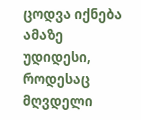ცოდვა იქნება ამაზე უდიდესი, როდესაც მღვდელი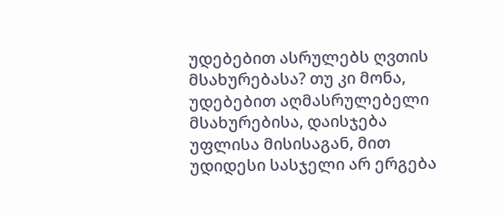უდებებით ასრულებს ღვთის მსახურებასა? თუ კი მონა, უდებებით აღმასრულებელი მსახურებისა, დაისჯება უფლისა მისისაგან, მით უდიდესი სასჯელი არ ერგება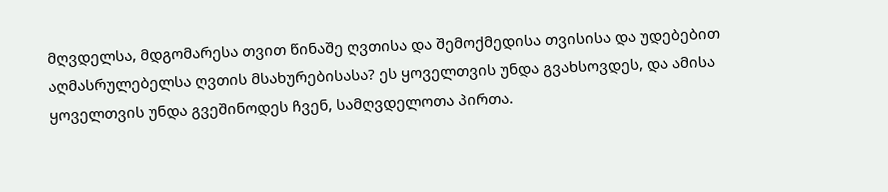მღვდელსა, მდგომარესა თვით წინაშე ღვთისა და შემოქმედისა თვისისა და უდებებით აღმასრულებელსა ღვთის მსახურებისასა? ეს ყოველთვის უნდა გვახსოვდეს, და ამისა ყოველთვის უნდა გვეშინოდეს ჩვენ, სამღვდელოთა პირთა.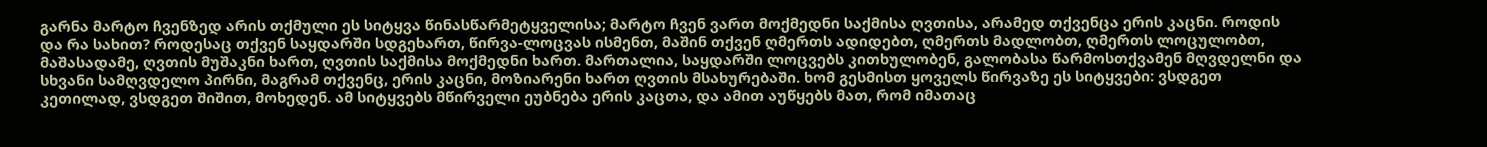გარნა მარტო ჩვენზედ არის თქმული ეს სიტყვა წინასწარმეტყველისა; მარტო ჩვენ ვართ მოქმედნი საქმისა ღვთისა, არამედ თქვენცა ერის კაცნი. როდის და რა სახით? როდესაც თქვენ საყდარში სდგეხართ, წირვა-ლოცვას ისმენთ, მაშინ თქვენ ღმერთს ადიდებთ, ღმერთს მადლობთ, ღმერთს ლოცულობთ, მაშასადამე, ღვთის მუშაკნი ხართ, ღვთის საქმისა მოქმედნი ხართ. მართალია, საყდარში ლოცვებს კითხულობენ, გალობასა წარმოსთქვამენ მღვდელნი და სხვანი სამღვდელო პირნი, მაგრამ თქვენც, ერის კაცნი, მოზიარენი ხართ ღვთის მსახურებაში. ხომ გესმისთ ყოველს წირვაზე ეს სიტყვები: ვსდგეთ კეთილად, ვსდგეთ შიშით, მოხედენ. ამ სიტყვებს მწირველი ეუბნება ერის კაცთა, და ამით აუწყებს მათ, რომ იმათაც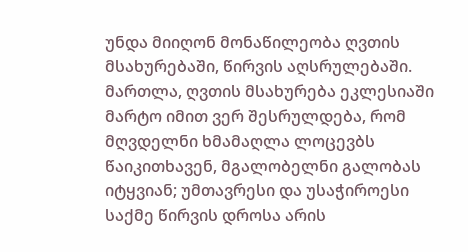უნდა მიიღონ მონაწილეობა ღვთის მსახურებაში, წირვის აღსრულებაში. მართლა, ღვთის მსახურება ეკლესიაში მარტო იმით ვერ შესრულდება, რომ მღვდელნი ხმამაღლა ლოცევბს წაიკითხავენ, მგალობელნი გალობას იტყვიან; უმთავრესი და უსაჭიროესი საქმე წირვის დროსა არის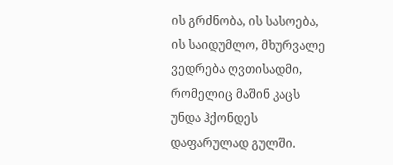ის გრძნობა, ის სასოება, ის საიდუმლო, მხურვალე ვედრება ღვთისადმი, რომელიც მაშინ კაცს უნდა ჰქონდეს დაფარულად გულში.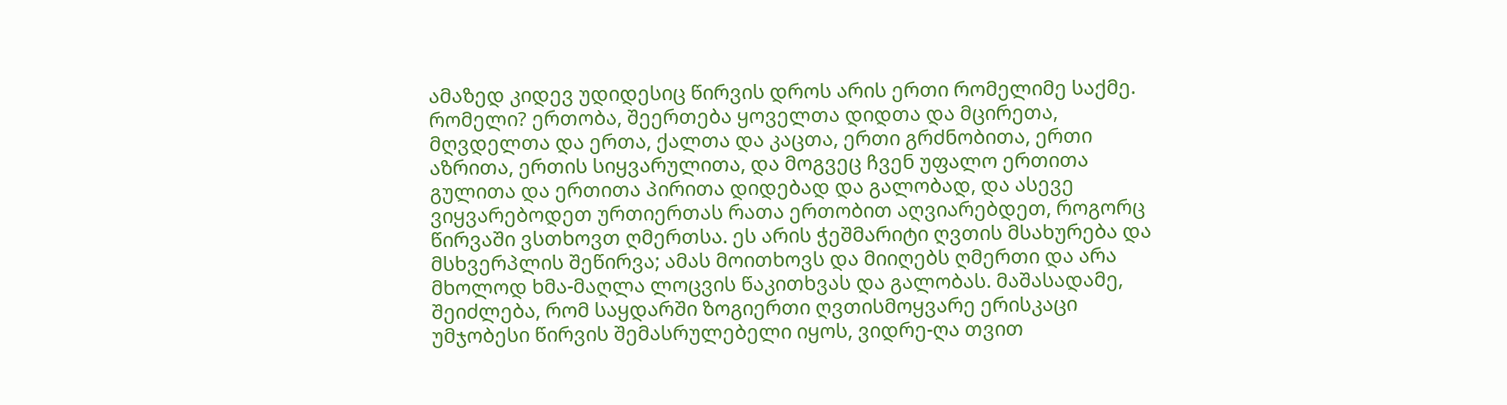ამაზედ კიდევ უდიდესიც წირვის დროს არის ერთი რომელიმე საქმე. რომელი? ერთობა, შეერთება ყოველთა დიდთა და მცირეთა, მღვდელთა და ერთა, ქალთა და კაცთა, ერთი გრძნობითა, ერთი აზრითა, ერთის სიყვარულითა, და მოგვეც ჩვენ უფალო ერთითა გულითა და ერთითა პირითა დიდებად და გალობად, და ასევე ვიყვარებოდეთ ურთიერთას რათა ერთობით აღვიარებდეთ, როგორც წირვაში ვსთხოვთ ღმერთსა. ეს არის ჭეშმარიტი ღვთის მსახურება და მსხვერპლის შეწირვა; ამას მოითხოვს და მიიღებს ღმერთი და არა მხოლოდ ხმა-მაღლა ლოცვის წაკითხვას და გალობას. მაშასადამე, შეიძლება, რომ საყდარში ზოგიერთი ღვთისმოყვარე ერისკაცი უმჯობესი წირვის შემასრულებელი იყოს, ვიდრე-ღა თვით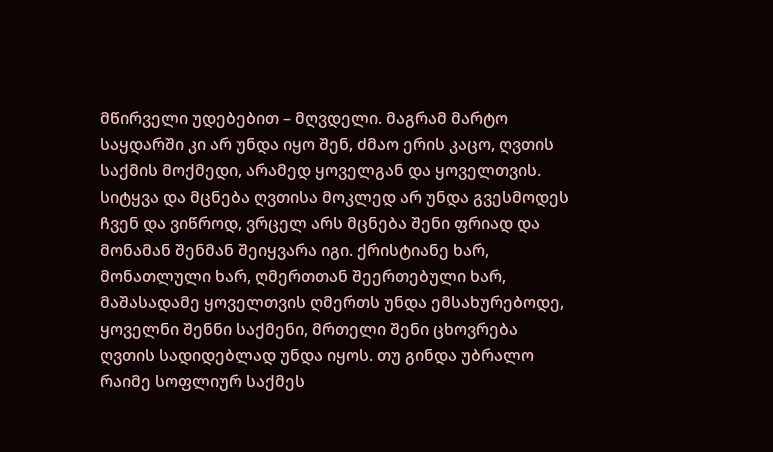მწირველი უდებებით – მღვდელი. მაგრამ მარტო საყდარში კი არ უნდა იყო შენ, ძმაო ერის კაცო, ღვთის საქმის მოქმედი, არამედ ყოველგან და ყოველთვის. სიტყვა და მცნება ღვთისა მოკლედ არ უნდა გვესმოდეს ჩვენ და ვიწროდ, ვრცელ არს მცნება შენი ფრიად და მონამან შენმან შეიყვარა იგი. ქრისტიანე ხარ, მონათლული ხარ, ღმერთთან შეერთებული ხარ, მაშასადამე ყოველთვის ღმერთს უნდა ემსახურებოდე, ყოველნი შენნი საქმენი, მრთელი შენი ცხოვრება ღვთის სადიდებლად უნდა იყოს. თუ გინდა უბრალო რაიმე სოფლიურ საქმეს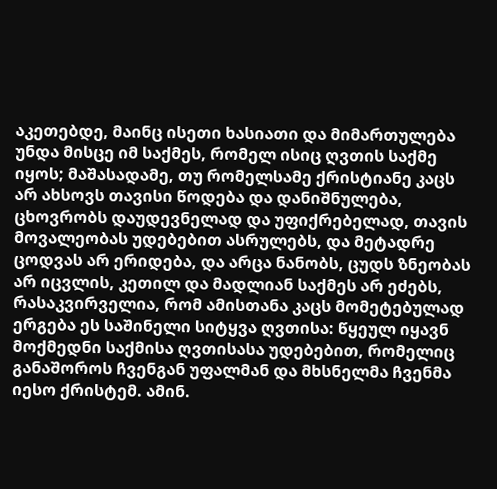აკეთებდე, მაინც ისეთი ხასიათი და მიმართულება უნდა მისცე იმ საქმეს, რომელ ისიც ღვთის საქმე იყოს; მაშასადამე, თუ რომელსამე ქრისტიანე კაცს არ ახსოვს თავისი წოდება და დანიშნულება, ცხოვრობს დაუდევნელად და უფიქრებელად, თავის მოვალეობას უდებებით ასრულებს, და მეტადრე ცოდვას არ ერიდება, და არცა ნანობს, ცუდს ზნეობას არ იცვლის, კეთილ და მადლიან საქმეს არ ეძებს, რასაკვირველია, რომ ამისთანა კაცს მომეტებულად ერგება ეს საშინელი სიტყვა ღვთისა: წყეულ იყავნ მოქმედნი საქმისა ღვთისასა უდებებით, რომელიც განაშოროს ჩვენგან უფალმან და მხსნელმა ჩვენმა იესო ქრისტემ. ამინ.